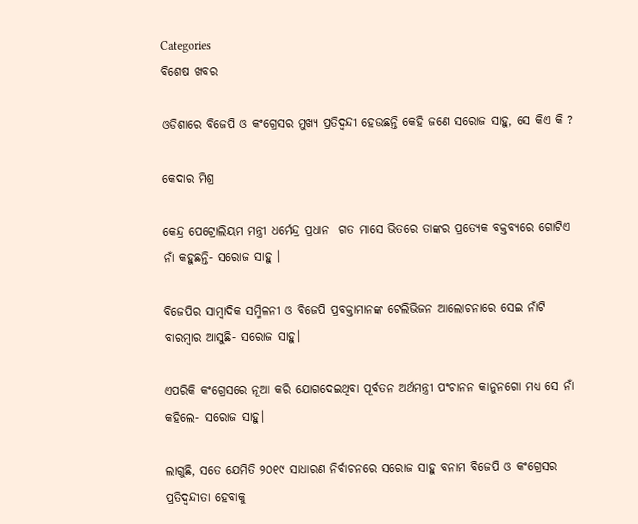Categories
ବିଶେଷ ଖବର

ଓଡିଶାରେ ବିଜେପି ଓ କଂଗ୍ରେସର ମୁଖ୍ୟ ପ୍ରତିଦ୍ଵନ୍ଦୀ ହେଉଛନ୍ତି କେହି ଜଣେ ସରୋଜ ସାହୁ, ସେ କିଏ କି ?

କେଦାର ମିଶ୍ର

କେନ୍ଦ୍ର ପେଟ୍ରୋଲିୟମ ମନ୍ତ୍ରୀ ଧର୍ମେନ୍ଦ୍ର ପ୍ରଧାନ  ଗତ ମାସେ ଭିତରେ ତାଙ୍କର ପ୍ରତ୍ୟେକ ବକ୍ତବ୍ୟରେ ଗୋଟିଏ ନାଁ କହୁଛନ୍ତି- ସରୋଜ ସାହୁ ।

ବିଜେପିର ସାମ୍ବାଦିକ ସମ୍ମିଳନୀ ଓ ବିଜେପି ପ୍ରବକ୍ତାମାନଙ୍କ ଟେଲିଭିଜନ ଆଲୋଚନାରେ ସେଇ ନାଁଟି ବାରମ୍ବାର ଆସୁଛି- ସରୋଜ ସାହୁ।

ଏପରିକି କଂଗ୍ରେସରେ ନୂଆ କରି ଯୋଗଦେଇଥିବା ପୂର୍ବତନ ଅର୍ଥମନ୍ତ୍ରୀ ପଂଚାନନ କାନୁନଗୋ ମଧ୍ୟ ସେ ନାଁ କହିଲେ- ସରୋଜ ସାହୁ।

ଲାଗୁଛି, ସତେ ଯେମିତି ୨୦୧୯ ସାଧାରଣ ନିର୍ବାଚନରେ ସରୋଜ ସାହୁ ବନାମ ବିଜେପି ଓ କଂଗ୍ରେସର ପ୍ରତିଦ୍ଵନ୍ଦୀତା ହେବାକୁ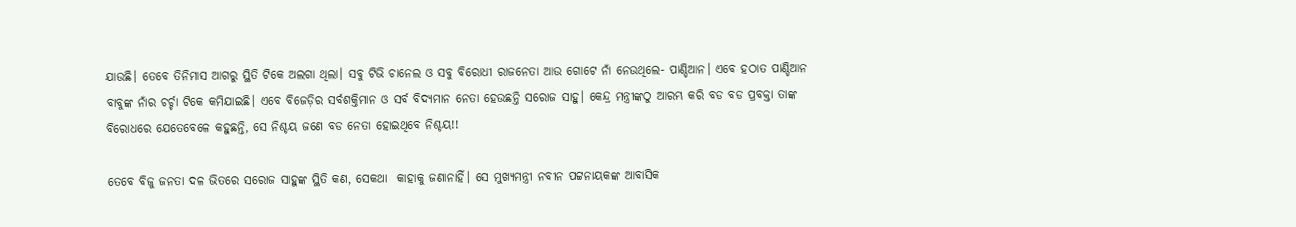ଯାଉଛି। ତେବେ ତିନିମାସ ଆଗରୁ ସ୍ଥିତି ଟିକେ ଅଲଗା ଥିଲା। ସବୁ ଟିଭି ଚାନେଲ ଓ ସବୁ ବିରୋଧୀ ରାଜନେତା ଆଉ ଗୋଟେ ନାଁ ନେଉଥିଲେ- ପାଣ୍ଡିଆନ। ଏବେ ହଠାତ ପାଣ୍ଡିଆନ ବାବୁଙ୍କ ନାଁର ଚର୍ଚ୍ଚା ଟିକେ କମିଯାଇଛି। ଏବେ ବିଜେଡ଼ିର ସର୍ବଶକ୍ତିମାନ ଓ ସର୍ବ ବିଦ୍ୟମାନ ନେତା ହେଉଛନ୍ତି ସରୋଜ ସାହୁ। କେନ୍ଦ୍ର ମନ୍ତ୍ରୀଙ୍କଠୁ ଆରମ୍ଭ କରି ବଡ ବଡ ପ୍ରବକ୍ତା ତାଙ୍କ ବିରୋଧରେ ଯେତେବେଳେ କହୁଛନ୍ତି, ସେ ନିଶ୍ଚୟ ଜଣେ ବଡ ନେତା ହୋଇଥିବେ ନିଶ୍ଚୟ!!

ତେବେ ବିଜୁ ଜନତା ଦଳ ଭିତରେ ସରୋଜ ସାହୁଙ୍କ ସ୍ଥିତି କଣ, ସେକଥା  କାହାକୁ ଜଣାନାହିଁ। ସେ ମୁଖ୍ୟମନ୍ତ୍ରୀ ନବୀନ ପଟ୍ଟନାୟକଙ୍କ ଆବାସିକ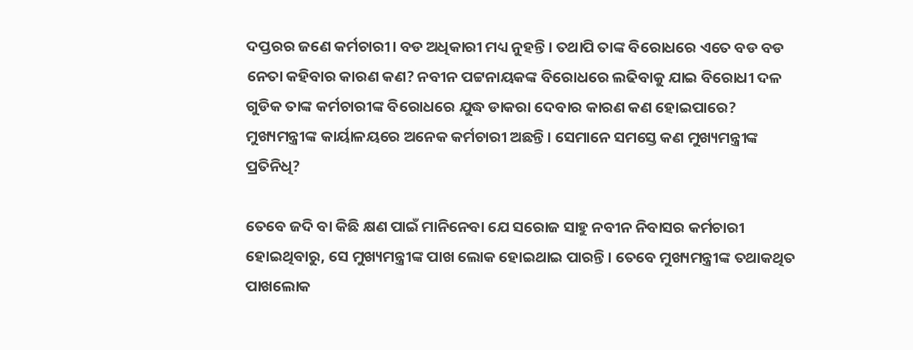ଦପ୍ତରର ଜଣେ କର୍ମଚାରୀ। ବଡ ଅଧିକାରୀ ମଧ୍ୟ ନୁହନ୍ତି। ତଥାପି ତାଙ୍କ ବିରୋଧରେ ଏତେ ବଡ ବଡ ନେତା କହିବାର କାରଣ କଣ? ନବୀନ ପଟ୍ଟନାୟକଙ୍କ ବିରୋଧରେ ଲଢିବାକୁ ଯାଇ ବିରୋଧୀ ଦଳ ଗୁଡିକ ତାଙ୍କ କର୍ମଚାରୀଙ୍କ ବିରୋଧରେ ଯୁଦ୍ଧ ଡାକରା ଦେବାର କାରଣ କଣ ହୋଇପାରେ? ମୁଖ୍ୟମନ୍ତ୍ରୀଙ୍କ କାର୍ୟାଳୟରେ ଅନେକ କର୍ମଚାରୀ ଅଛନ୍ତି। ସେମାନେ ସମସ୍ତେ କଣ ମୁଖ୍ୟମନ୍ତ୍ରୀଙ୍କ ପ୍ରତିନିଧି?

ତେବେ ଜଦି ବା କିଛି କ୍ଷଣ ପାଇଁ ମାନିନେବା ଯେ ସରୋଜ ସାହୁ ନବୀନ ନିବାସର କର୍ମଚାରୀ ହୋଇଥିବାରୁ, ସେ ମୁଖ୍ୟମନ୍ତ୍ରୀଙ୍କ ପାଖ ଲୋକ ହୋଇଥାଇ ପାରନ୍ତି। ତେବେ ମୁଖ୍ୟମନ୍ତ୍ରୀଙ୍କ ତଥାକଥିତ ପାଖଲୋକ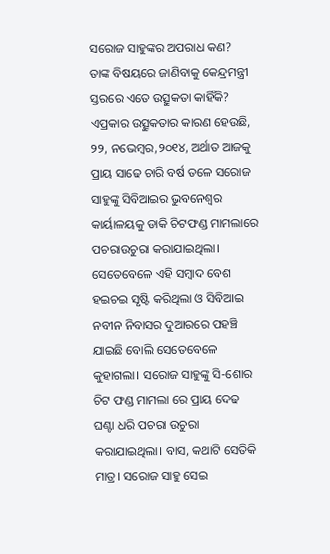ସରୋଜ ସାହୁଙ୍କର ଅପରାଧ କଣ?  ତାଙ୍କ ବିଷୟରେ ଜାଣିବାକୁ କେନ୍ଦ୍ରମନ୍ତ୍ରୀ ସ୍ତରରେ ଏତେ ଉତ୍ସୁକତା କାହିଁକି? ଏପ୍ରକାର ଉତ୍ସୁକତାର କାରଣ ହେଉଛି, ୨୨, ନଭେମ୍ବର,୨୦୧୪, ଅର୍ଥାତ ଆଜକୁ ପ୍ରାୟ ସାଢେ ଚାରି ବର୍ଷ ତଳେ ସରୋଜ ସାହୁଙ୍କୁ ସିବିଆଇର ଭୁବନେଶ୍ୱର କାର୍ୟାଳୟକୁ ଡାକି ଚିଟଫଣ୍ଡ ମାମଲାରେ ପଚରାଉଚୁରା କରାଯାଇଥିଲା। ସେତେବେଳେ ଏହି ସମ୍ବାଦ ବେଶ ହଇଚଇ ସୃଷ୍ଟି କରିଥିଲା ଓ ସିବିଆଇ ନବୀନ ନିବାସର ଦୁଆରରେ ପହଞ୍ଚି ଯାଇଛି ବୋଲି ସେତେବେଳେ କୁହାଗଲା। ସରୋଜ ସାହୁଙ୍କୁ ସି-ଶୋର ଚିଟ ଫଣ୍ଡ ମାମଲା ରେ ପ୍ରାୟ ଦେଢ ଘଣ୍ଟା ଧରି ପଚରା ଉଚୁରା କରାଯାଇଥିଲା। ବାସ, କଥାଟି ସେତିକି ମାତ୍ର। ସରୋଜ ସାହୁ ସେଇ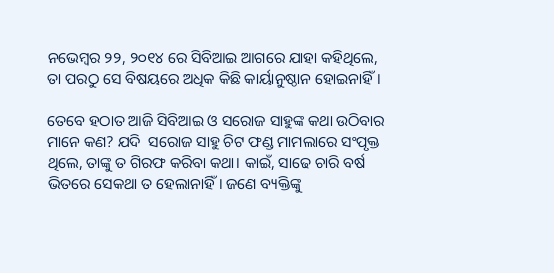ନଭେମ୍ବର ୨୨, ୨୦୧୪ ରେ ସିବିଆଇ ଆଗରେ ଯାହା କହିଥିଲେ, ତା ପରଠୁ ସେ ବିଷୟରେ ଅଧିକ କିଛି କାର୍ୟାନୁଷ୍ଠାନ ହୋଇନାହିଁ।

ତେବେ ହଠାତ ଆଜି ସିବିଆଇ ଓ ସରୋଜ ସାହୁଙ୍କ କଥା ଉଠିବାର ମାନେ କଣ? ଯଦି  ସରୋଜ ସାହୁ ଚିଟ ଫଣ୍ଡ ମାମଲାରେ ସଂପୃକ୍ତ ଥିଲେ, ତାଙ୍କୁ ତ ଗିରଫ କରିବା କଥା। କାଇଁ, ସାଢେ ଚାରି ବର୍ଷ ଭିତରେ ସେକଥା ତ ହେଲାନାହିଁ। ଜଣେ ବ୍ୟକ୍ତିଙ୍କୁ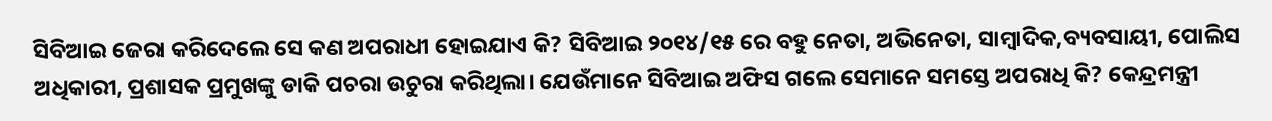ସିବିଆଇ ଜେରା କରିଦେଲେ ସେ କଣ ଅପରାଧୀ ହୋଇଯାଏ କି? ସିବିଆଇ ୨୦୧୪/୧୫ ରେ ବହୁ ନେତା, ଅଭିନେତା, ସାମ୍ବାଦିକ,ବ୍ୟବସାୟୀ, ପୋଲିସ ଅଧିକାରୀ, ପ୍ରଶାସକ ପ୍ରମୁଖଙ୍କୁ ଡାକି ପଚରା ଉଚୁରା କରିଥିଲା। ଯେଉଁମାନେ ସିବିଆଇ ଅଫିସ ଗଲେ ସେମାନେ ସମସ୍ତେ ଅପରାଧି କି? କେନ୍ଦ୍ରମନ୍ତ୍ରୀ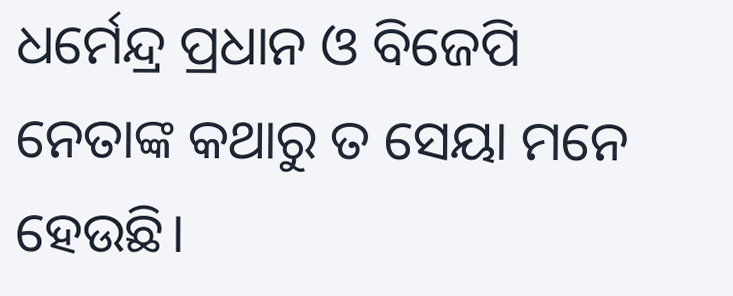ଧର୍ମେନ୍ଦ୍ର ପ୍ରଧାନ ଓ ବିଜେପି ନେତାଙ୍କ କଥାରୁ ତ ସେୟା ମନେ ହେଉଛି।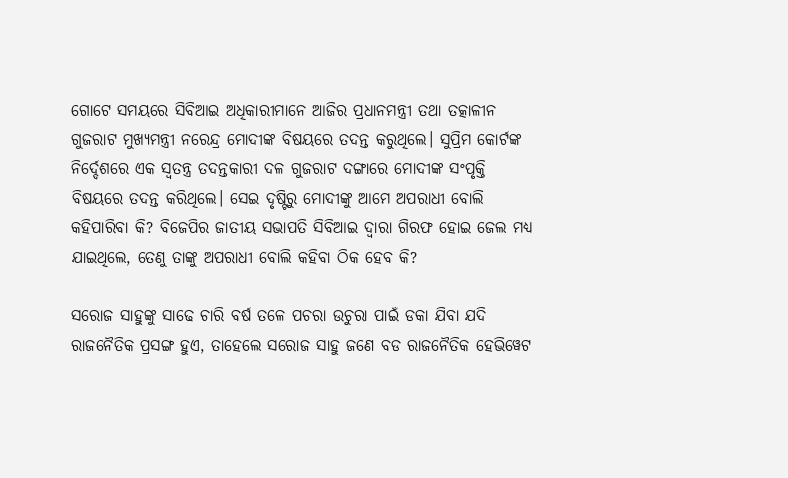ଗୋଟେ ସମୟରେ ସିବିଆଇ ଅଧିକାରୀମାନେ ଆଜିର ପ୍ରଧାନମନ୍ତ୍ରୀ ତଥା ତତ୍କାଳୀନ ଗୁଜରାଟ ମୁଖ୍ୟମନ୍ତ୍ରୀ ନରେନ୍ଦ୍ର ମୋଦୀଙ୍କ ବିଷୟରେ ତଦନ୍ତ କରୁଥିଲେ। ସୁପ୍ରିମ କୋର୍ଟଙ୍କ ନିର୍ଦ୍ଦେଶରେ ଏକ ସ୍ଵତନ୍ତ୍ର ତଦନ୍ତକାରୀ ଦଳ ଗୁଜରାଟ ଦଙ୍ଗାରେ ମୋଦୀଙ୍କ ସଂପୃକ୍ତି ବିଷୟରେ ତଦନ୍ତ କରିଥିଲେ। ସେଇ ଦୃଷ୍ଟିରୁ ମୋଦୀଙ୍କୁ ଆମେ ଅପରାଧୀ ବୋଲି କହିପାରିବା କି? ବିଜେପିର ଜାତୀୟ ସଭାପତି ସିବିଆଇ ଦ୍ଵାରା ଗିରଫ ହୋଇ ଜେଲ ମଧ୍ୟ ଯାଇଥିଲେ, ତେଣୁ ତାଙ୍କୁ ଅପରାଧୀ ବୋଲି କହିବା ଠିକ ହେବ କି?

ସରୋଜ ସାହୁଙ୍କୁ ସାଢେ ଚାରି ବର୍ଷ ତଳେ ପଚରା ଉଚୁରା ପାଇଁ ଡକା ଯିବା ଯଦି ରାଜନୈତିକ ପ୍ରସଙ୍ଗ ହୁଏ, ତାହେଲେ ସରୋଜ ସାହୁ ଜଣେ ବଡ ରାଜନୈତିକ ହେଭିୱେଟ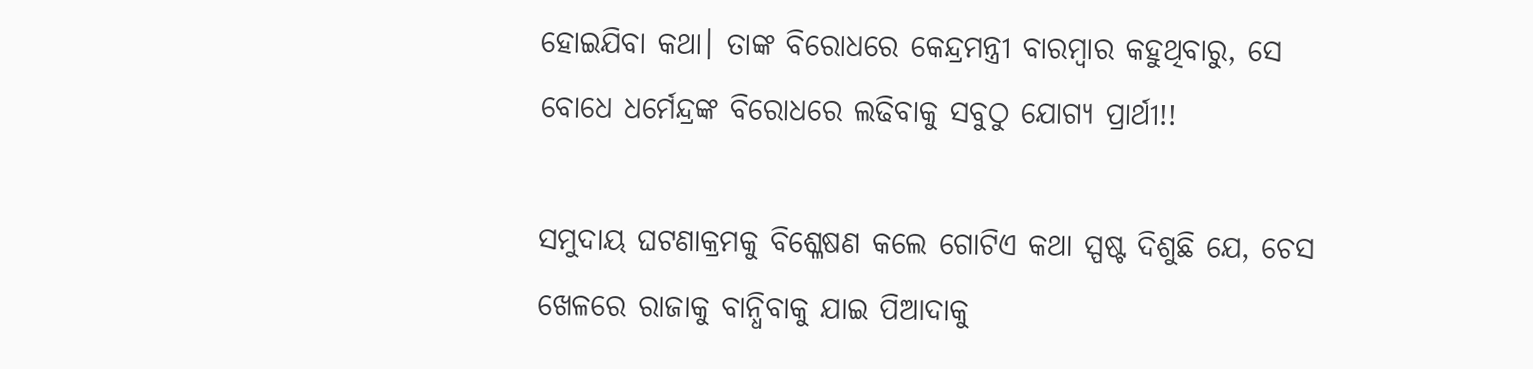ହୋଇଯିବା କଥା। ତାଙ୍କ ବିରୋଧରେ କେନ୍ଦ୍ରମନ୍ତ୍ରୀ ବାରମ୍ବାର କହୁଥିବାରୁ, ସେ ବୋଧେ ଧର୍ମେନ୍ଦ୍ରଙ୍କ ବିରୋଧରେ ଲଢିବାକୁ ସବୁଠୁ ଯୋଗ୍ୟ ପ୍ରାର୍ଥୀ!!

ସମୁଦାୟ ଘଟଣାକ୍ରମକୁ ବିଶ୍ଳେଷଣ କଲେ ଗୋଟିଏ କଥା ସ୍ପଷ୍ଟ ଦିଶୁଛି ଯେ, ଚେସ ଖେଳରେ ରାଜାକୁ ବାନ୍ଧିବାକୁ ଯାଇ ପିଆଦାକୁ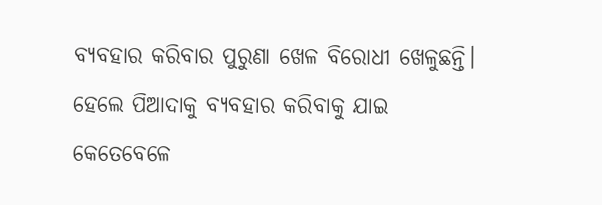ବ୍ୟବହାର କରିବାର ପୁରୁଣା ଖେଳ ବିରୋଧୀ ଖେଳୁଛନ୍ତି।  ହେଲେ ପିଆଦାକୁ ବ୍ୟବହାର କରିବାକୁ ଯାଇ କେତେବେଳେ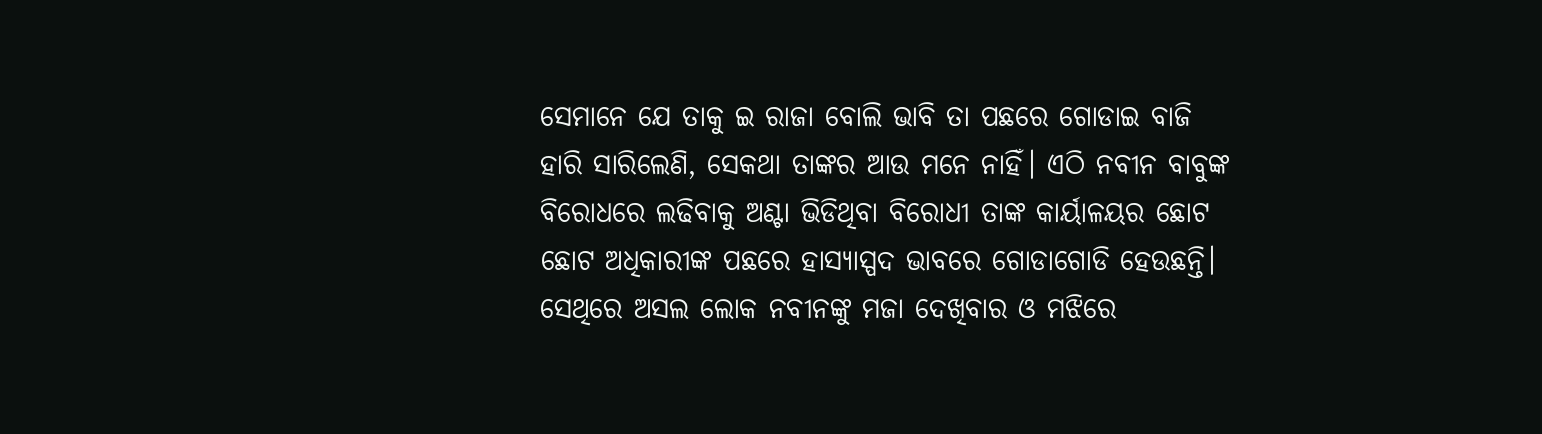ସେମାନେ ଯେ ତାକୁ ଇ ରାଜା ବୋଲି ଭାବି ତା ପଛରେ ଗୋଡାଇ ବାଜି ହାରି ସାରିଲେଣି, ସେକଥା ତାଙ୍କର ଆଉ ମନେ ନାହିଁ। ଏଠି ନବୀନ ବାବୁଙ୍କ ବିରୋଧରେ ଲଢିବାକୁ ଅଣ୍ଟା ଭିଡିଥିବା ବିରୋଧୀ ତାଙ୍କ କାର୍ୟାଳୟର ଛୋଟ ଛୋଟ ଅଧିକାରୀଙ୍କ ପଛରେ ହାସ୍ୟାସ୍ପଦ ଭାବରେ ଗୋଡାଗୋଡି ହେଉଛନ୍ତି। ସେଥିରେ ଅସଲ ଲୋକ ନବୀନଙ୍କୁ ମଜା ଦେଖିବାର ଓ ମଝିରେ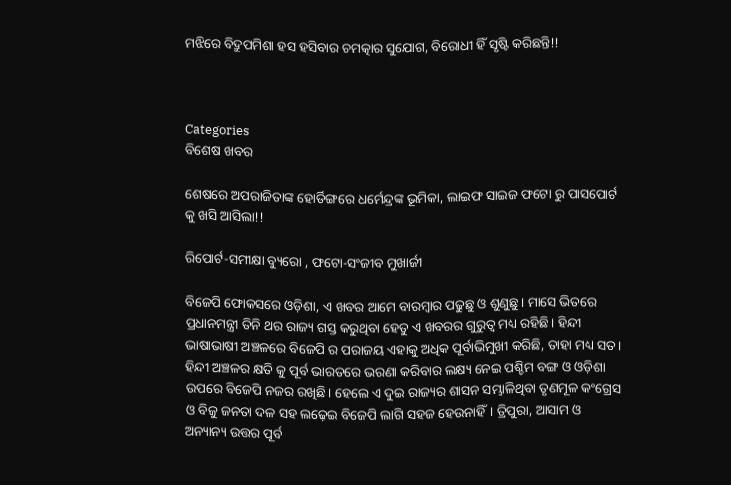ମଝିରେ ବିଦ୍ରୁପମିଶା ହସ ହସିବାର ଚମତ୍କାର ସୁଯୋଗ, ବିରୋଧୀ ହିଁ ସୃଷ୍ଟି କରିଛନ୍ତି!!



Categories
ବିଶେଷ ଖବର

ଶେଷରେ ଅପରାଜିତାଙ୍କ ହୋର୍ଡିଙ୍ଗରେ ଧର୍ମେନ୍ଦ୍ରଙ୍କ ଭୂମିକା, ଲାଇଫ ସାଇଜ ଫଟୋ ରୁ ପାସପୋର୍ଟ କୁ ଖସି ଆସିଲା!!

ରିପୋର୍ଟ-ସମୀକ୍ଷା ବ୍ୟୁରୋ , ଫଟୋ-ସଂଜୀବ ମୁଖାର୍ଜୀ

ବିଜେପି ଫୋକସରେ ଓଡ଼ିଶା, ଏ ଖବର ଆମେ ବାରମ୍ବାର ପଢୁଛୁ ଓ ଶୁଣୁଛୁ। ମାସେ ଭିତରେ ପ୍ରଧାନମନ୍ତ୍ରୀ ତିନି ଥର ରାଜ୍ୟ ଗସ୍ତ କରୁଥିବା ହେତୁ ଏ ଖବରର ଗୁରୁତ୍ୱ ମଧ୍ୟ ରହିଛି। ହିନ୍ଦୀ ଭାଷାଭାଷୀ ଅଞ୍ଚଳରେ ବିଜେପି ର ପରାଜୟ ଏହାକୁ ଅଧିକ ପୂର୍ବାଭିମୁଖୀ କରିଛି, ତାହା ମଧ୍ୟ ସତ। ହିନ୍ଦୀ ଅଞ୍ଚଳର କ୍ଷତି କୁ ପୂର୍ବ ଭାରତରେ ଭରଣା କରିବାର ଲକ୍ଷ୍ୟ ନେଇ ପଶ୍ଚିମ ବଙ୍ଗ ଓ ଓଡ଼ିଶା ଉପରେ ବିଜେପି ନଜର ରଖିଛି। ହେଲେ ଏ ଦୁଇ ରାଜ୍ୟର ଶାସନ ସମ୍ଭାଳିଥିବା ତୃଣମୂଳ କଂଗ୍ରେସ ଓ ବିଜୁ ଜନତା ଦଳ ସହ ଲଢ଼େଇ ବିଜେପି ଲାଗି ସହଜ ହେଉନାହିଁ। ତ୍ରିପୁରା, ଆସାମ ଓ ଅନ୍ୟାନ୍ୟ ଉତ୍ତର ପୂର୍ବ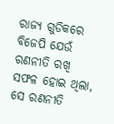ରାଜ୍ୟ ଗୁଡିକରେ ବିଜେପି ଯେଉଁ ରଣନୀତି ରଖି ସଫଳ ହୋଇ ଥିଲା, ସେ ରଣନୀତି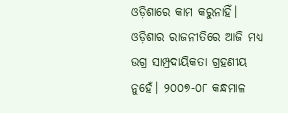ଓଡ଼ିଶାରେ କାମ କରୁନାହିଁ। ଓଡ଼ିଶାର ରାଜନୀତିରେ ଆଜି ମଧ୍ୟ ଉଗ୍ର ସାମ୍ପ୍ରଦାୟିକତା ଗ୍ରହଣୀୟ ନୁହେଁ। ୨୦୦୭-୦୮ କନ୍ଧମାଳ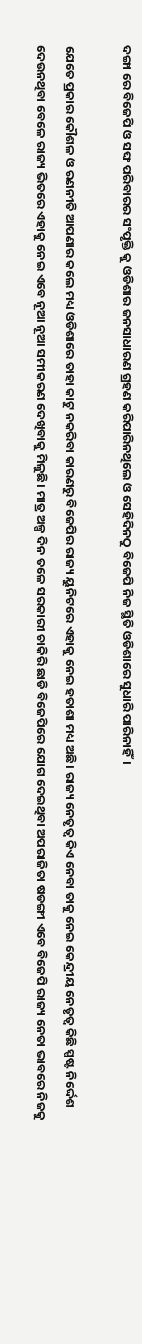ଦଙ୍ଗା ରେ ବିଜେପି ଓ ସଙ୍ଘ ପରିବାରର ସଂପୃକ୍ତି କୁ ଓଡିଶାର ଜନସାଧାରଣ ଗ୍ରହଣ କରିପାରିନଥିଲେ ଓ ସେହିଦିନଠୁ ବିଜେପି ନିଜ ସ୍ଥିତି ଓଡିଶାରେ ସୁଧାରି ପାରିନାହିଁ।

ଯେତେ ପ୍ରକାର କୌଶଳ ଓ ରଣନୀତି ଆପଣାର କଲେ ମଧ୍ୟ ଓଡିଶାରେ ତାହା କାଟୁ ନକରିବା କାରଣରୁ ବିଜେପିର ରାଜ୍ୟ ୟୁନିଟରେ ଏହାକୁ ନେଇ ହତାଶା ମଧ୍ୟ ଅଛି। ରାଜ୍ୟ ନେତୃତ୍ୱ କିଏ ନେବା ତାକୁ ନେଇ କେନ୍ଦ୍ରୀୟ ନେତୃତ୍ୱ କିଛି ସ୍ପଷ୍ଟ ନିର୍ଦ୍ଦେଶ ଦେଉନଥିବା ବେଳେ ରାଜ୍ୟ ଭିତରେ ଏହାକୁ ନେଇ ଏବେ ନୂଆ ନୂଆ ସମୀକରଣ ଦେଖିବାକୁ ମିଳୁଛି। ମାତ୍ର ଅଳ୍ପ ଦିନ ତଳେ ସରକାରୀ ଚାକିରି ଛାଡି ବିଜେପିରେ ଯୋଗ ଦେଇଥିବା ଅପରାଜିତା ଷଡଙ୍ଗୀ ଏବେ ବିଜେପି ରାଜ୍ୟ ନେତା ଭାବରେ ନିଜକୁ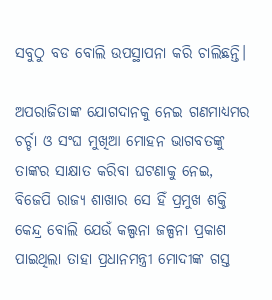ସବୁଠୁ ବଡ ବୋଲି ଉପସ୍ଥାପନା କରି ଚାଲିଛନ୍ତି।

ଅପରାଜିତାଙ୍କ ଯୋଗଦାନକୁ ନେଇ ଗଣମାଧ୍ୟମର ଚର୍ଚ୍ଚା ଓ ସଂଘ ମୁଖିଆ ମୋହନ ଭାଗବତଙ୍କୁ ତାଙ୍କର ସାକ୍ଷାତ କରିବା ଘଟଣାକୁ ନେଇ, ବିଜେପି ରାଜ୍ୟ ଶାଖାର ସେ ହିଁ ପ୍ରମୁଖ ଶକ୍ତି କେନ୍ଦ୍ର ବୋଲି ଯେଉଁ କଲ୍ପନା ଜଳ୍ପନା ପ୍ରକାଶ ପାଇଥିଲା ତାହା ପ୍ରଧାନମନ୍ତ୍ରୀ ମୋଦୀଙ୍କ ଗସ୍ତ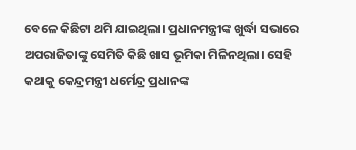ବେଳେ କିଛିଟା ଥମି ଯାଇଥିଲା। ପ୍ରଧାନମନ୍ତ୍ରୀଙ୍କ ଖୁର୍ଦ୍ଧା ସଭାରେ ଅପରାଜିତାଙ୍କୁ ସେମିତି କିଛି ଖାସ ଭୂମିକା ମିଳିନଥିଲା। ସେହି କଥାକୁ କେନ୍ଦ୍ରମନ୍ତ୍ରୀ ଧର୍ମେନ୍ଦ୍ର ପ୍ରଧାନଙ୍କ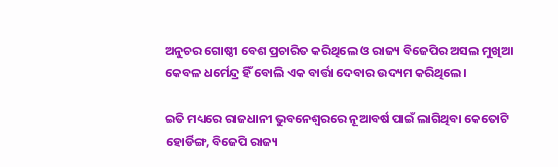ଅନୁଚର ଗୋଷ୍ଠୀ ବେଶ ପ୍ରଚାରିତ କରିଥିଲେ ଓ ରାଜ୍ୟ ବିଜେପିର ଅସଲ ମୁଖିଆ କେବଳ ଧର୍ମେନ୍ଦ୍ର ହିଁ ବୋଲି ଏକ ବାର୍ତ୍ତା ଦେବାର ଉଦ୍ୟମ କରିଥିଲେ।

ଇତି ମଧ୍ୟରେ ରାଜଧାନୀ ଭୁବନେଶ୍ବରରେ ନୂଆବର୍ଷ ପାଇଁ ଲାଗିଥିବା କେତୋଟି ହୋର୍ଡିଙ୍ଗ, ବିଜେପି ରାଜ୍ୟ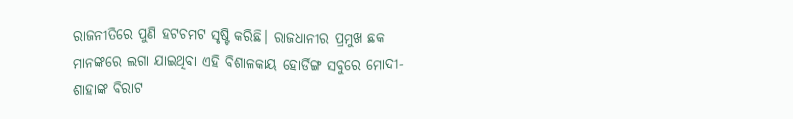ରାଜନୀତିରେ ପୁଣି ହଟଚମଟ ସୃଷ୍ଟି କରିଛି। ରାଜଧାନୀର ପ୍ରମୁଖ ଛକ ମାନଙ୍କରେ ଲଗା ଯାଇଥିବା ଏହି ବିଶାଳକାୟ ହୋର୍ଡିଙ୍ଗ ସବୁରେ ମୋଦୀ-ଶାହାଙ୍କ ବିରାଟ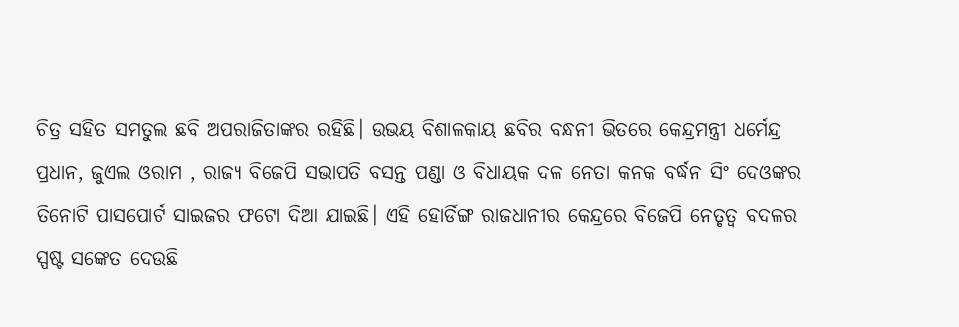ଚିତ୍ର ସହିତ ସମତୁଲ ଛବି ଅପରାଜିତାଙ୍କର ରହିଛି। ଉଭୟ ବିଶାଳକାୟ ଛବିର ବନ୍ଧନୀ ଭିତରେ କେନ୍ଦ୍ରମନ୍ତ୍ରୀ ଧର୍ମେନ୍ଦ୍ର ପ୍ରଧାନ, ଜୁଏଲ ଓରାମ , ରାଜ୍ୟ ବିଜେପି ସଭାପତି ବସନ୍ତ ପଣ୍ଡା ଓ ବିଧାୟକ ଦଳ ନେତା କନକ ବର୍ଦ୍ଧନ ସିଂ ଦେଓଙ୍କର ତିନୋଟି ପାସପୋର୍ଟ ସାଇଜର ଫଟୋ ଦିଆ ଯାଇଛି। ଏହି ହୋର୍ଡିଙ୍ଗ ରାଜଧାନୀର କେନ୍ଦ୍ରରେ ବିଜେପି ନେତୃତ୍ୱ ବଦଳର ସ୍ପଷ୍ଟ ସଙ୍କେତ ଦେଉଛି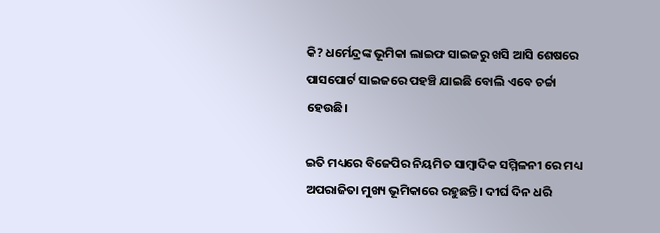କି? ଧର୍ମେନ୍ଦ୍ରଙ୍କ ଭୂମିକା ଲାଇଫ ସାଇଜରୁ ଖସି ଆସି ଶେଷରେ ପାସପୋର୍ଟ ସାଇଜରେ ପହଞ୍ଚି ଯାଇଛି ବୋଲି ଏବେ ଚର୍ଚ୍ଚା ହେଉଛି।

ଇତି ମଧ୍ୟରେ ବିଜେପିର ନିୟମିତ ସାମ୍ବାଦିକ ସମ୍ମିଳନୀ ରେ ମଧ୍ୟ ଅପରାଜିତା ମୁଖ୍ୟ ଭୂମିକାରେ ରହୁଛନ୍ତି। ଦୀର୍ଘ ଦିନ ଧରି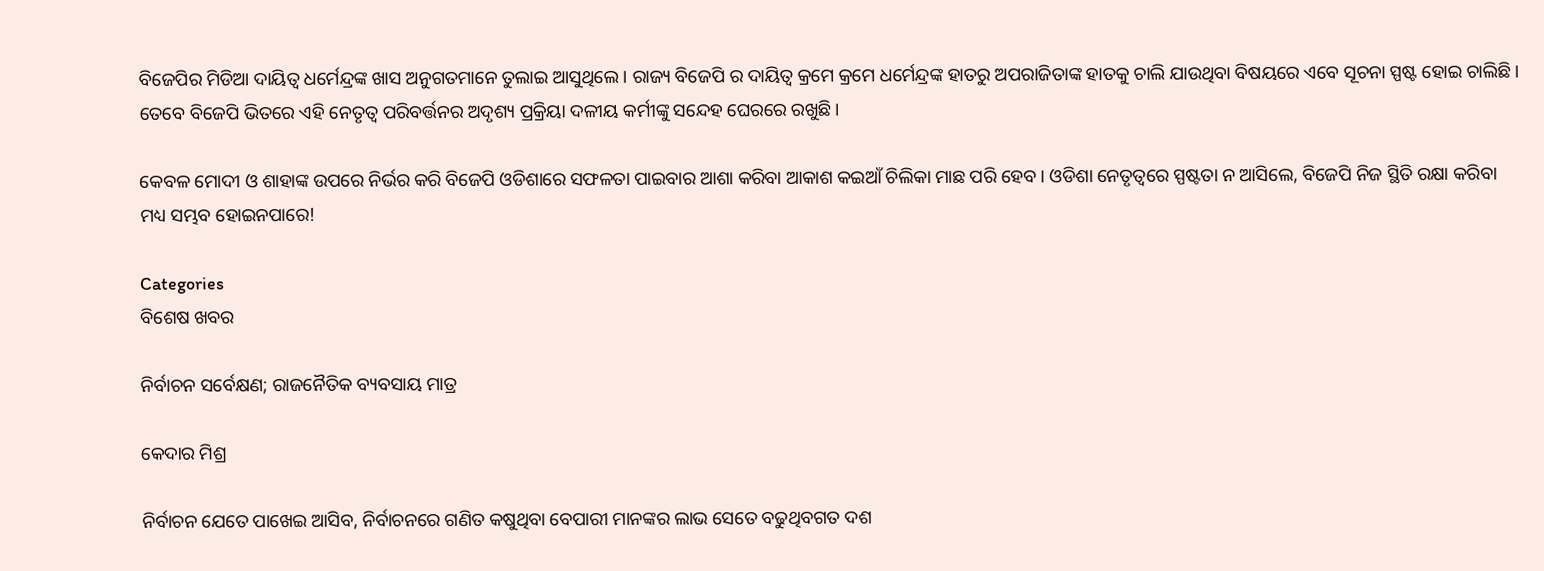ବିଜେପିର ମିଡିଆ ଦାୟିତ୍ଵ ଧର୍ମେନ୍ଦ୍ରଙ୍କ ଖାସ ଅନୁଗତମାନେ ତୁଲାଇ ଆସୁଥିଲେ। ରାଜ୍ୟ ବିଜେପି ର ଦାୟିତ୍ଵ କ୍ରମେ କ୍ରମେ ଧର୍ମେନ୍ଦ୍ରଙ୍କ ହାତରୁ ଅପରାଜିତାଙ୍କ ହାତକୁ ଚାଲି ଯାଉଥିବା ବିଷୟରେ ଏବେ ସୂଚନା ସ୍ପଷ୍ଟ ହୋଇ ଚାଲିଛି। ତେବେ ବିଜେପି ଭିତରେ ଏହି ନେତୃତ୍ୱ ପରିବର୍ତ୍ତନର ଅଦୃଶ୍ୟ ପ୍ରକ୍ରିୟା ଦଳୀୟ କର୍ମୀଙ୍କୁ ସନ୍ଦେହ ଘେରରେ ରଖୁଛି।

କେବଳ ମୋଦୀ ଓ ଶାହାଙ୍କ ଉପରେ ନିର୍ଭର କରି ବିଜେପି ଓଡିଶାରେ ସଫଳତା ପାଇବାର ଆଶା କରିବା ଆକାଶ କଇଆଁ ଚିଲିକା ମାଛ ପରି ହେବ। ଓଡିଶା ନେତୃତ୍ଵରେ ସ୍ପଷ୍ଟତା ନ ଆସିଲେ, ବିଜେପି ନିଜ ସ୍ଥିତି ରକ୍ଷା କରିବା ମଧ୍ୟ ସମ୍ଭବ ହୋଇନପାରେ!

Categories
ବିଶେଷ ଖବର

ନିର୍ବାଚନ ସର୍ବେକ୍ଷଣ; ରାଜନୈତିକ ବ୍ୟବସାୟ ମାତ୍ର

କେଦାର ମିଶ୍ର

ନିର୍ବାଚନ ଯେତେ ପାଖେଇ ଆସିବ, ନିର୍ବାଚନରେ ଗଣିତ କଷୁଥିବା ବେପାରୀ ମାନଙ୍କର ଲାଭ ସେତେ ବଢୁଥିବଗତ ଦଶ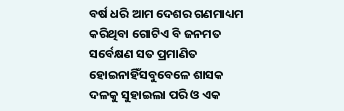ବର୍ଷ ଧରି ଆମ ଦେଶର ଗଣମାଧ୍ୟମ କରିଥିବା ଗୋଟିଏ ବି ଜନମତ ସର୍ବେକ୍ଷଣ ସତ ପ୍ରମାଣିତ ହୋଇନାହିଁସବୁବେଳେ ଶାସକ ଦଳକୁ ସୁହାଇଲା ପରି ଓ ଏକ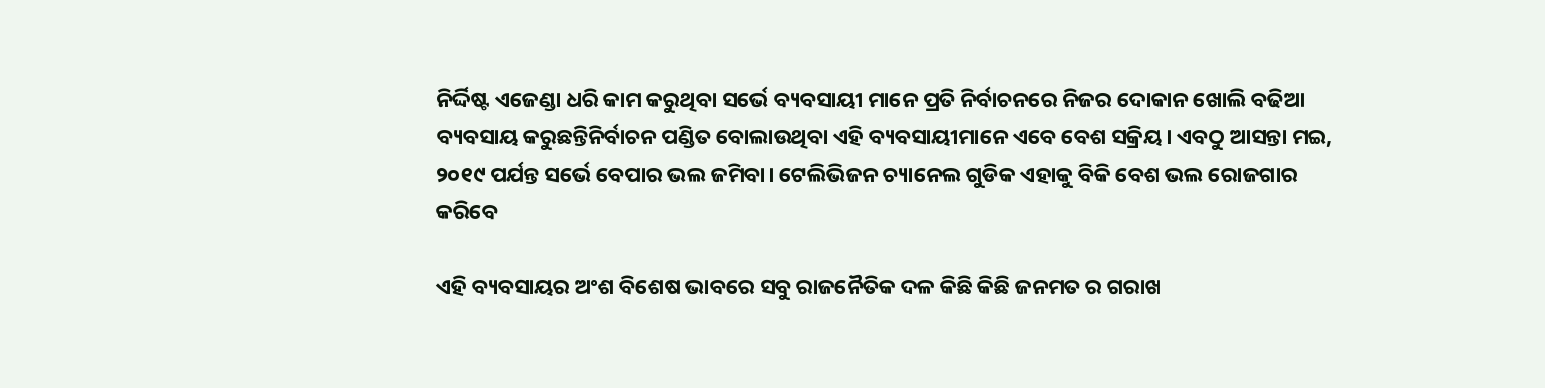ନିର୍ଦ୍ଦିଷ୍ଟ ଏଜେଣ୍ଡା ଧରି କାମ କରୁଥିବା ସର୍ଭେ ବ୍ୟବସାୟୀ ମାନେ ପ୍ରତି ନିର୍ବାଚନରେ ନିଜର ଦୋକାନ ଖୋଲି ବଢିଆ ବ୍ୟବସାୟ କରୁଛନ୍ତିନିର୍ବାଚନ ପଣ୍ଡିତ ବୋଲାଉଥିବା ଏହି ବ୍ୟବସାୟୀମାନେ ଏବେ ବେଶ ସକ୍ରିୟ। ଏବଠୁ ଆସନ୍ତା ମଇ, ୨୦୧୯ ପର୍ଯନ୍ତ ସର୍ଭେ ବେପାର ଭଲ ଜମିବା। ଟେଲିଭିଜନ ଚ୍ୟାନେଲ ଗୁଡିକ ଏହାକୁ ବିକି ବେଶ ଭଲ ରୋଜଗାର କରିବେ

ଏହି ବ୍ୟବସାୟର ଅଂଶ ବିଶେଷ ଭାବରେ ସବୁ ରାଜନୈତିକ ଦଳ କିଛି କିଛି ଜନମତ ର ଗରାଖ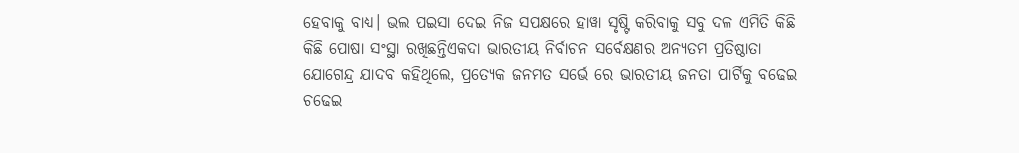ହେବାକୁ ବାଧ୍ୟ। ଭଲ ପଇସା ଦେଇ ନିଜ ସପକ୍ଷରେ ହାୱା ସୃଷ୍ଟି କରିବାକୁ ସବୁ ଦଳ ଏମିତି କିଛି କିଛି ପୋଷା ସଂସ୍ଥା ରଖିଛନ୍ତିଏକଦା ଭାରତୀୟ ନିର୍ବାଚନ ସର୍ବେକ୍ଷଣର ଅନ୍ୟତମ ପ୍ରତିଷ୍ଠାତା ଯୋଗେନ୍ଦ୍ର ଯାଦବ କହିଥିଲେ, ପ୍ରତ୍ୟେକ ଜନମତ ସର୍ଭେ ରେ ଭାରତୀୟ ଜନତା ପାର୍ଟିକୁ ବଢେଇ ଚଢେଇ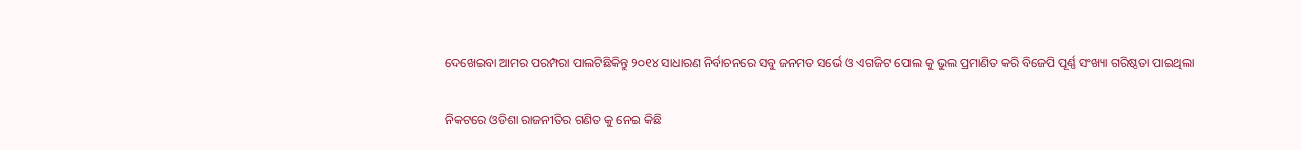ଦେଖେଇବା ଆମର ପରମ୍ପରା ପାଲଟିଛିକିନ୍ତୁ ୨୦୧୪ ସାଧାରଣ ନିର୍ବାଚନରେ ସବୁ ଜନମତ ସର୍ଭେ ଓ ଏଗଜିଟ ପୋଲ କୁ ଭୁଲ ପ୍ରମାଣିତ କରି ବିଜେପି ପୂର୍ଣ୍ଣ ସଂଖ୍ୟା ଗରିଷ୍ଠତା ପାଇଥିଲା

ନିକଟରେ ଓଡିଶା ରାଜନୀତିର ଗଣିତ କୁ ନେଇ କିଛି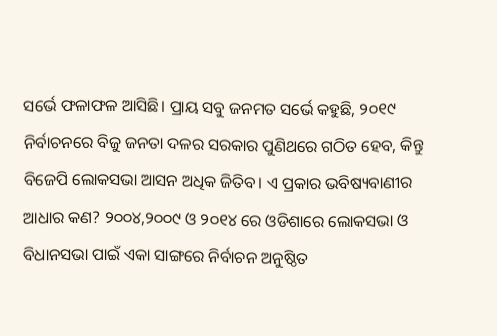ସର୍ଭେ ଫଳାଫଳ ଆସିଛି। ପ୍ରାୟ ସବୁ ଜନମତ ସର୍ଭେ କହୁଛି, ୨୦୧୯ ନିର୍ବାଚନରେ ବିଜୁ ଜନତା ଦଳର ସରକାର ପୁଣିଥରେ ଗଠିତ ହେବ, କିନ୍ତୁ ବିଜେପି ଲୋକସଭା ଆସନ ଅଧିକ ଜିତିବ। ଏ ପ୍ରକାର ଭବିଷ୍ୟବାଣୀର ଆଧାର କଣ? ୨୦୦୪,୨୦୦୯ ଓ ୨୦୧୪ ରେ ଓଡିଶାରେ ଲୋକସଭା ଓ ବିଧାନସଭା ପାଇଁ ଏକା ସାଙ୍ଗରେ ନିର୍ବାଚନ ଅନୁଷ୍ଠିତ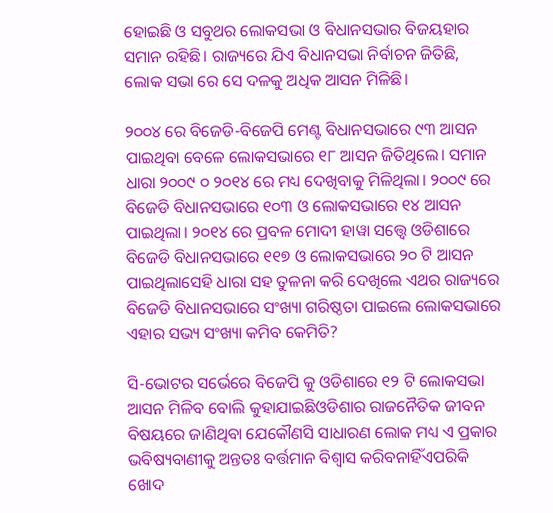ହୋଇଛି ଓ ସବୁଥର ଲୋକସଭା ଓ ବିଧାନସଭାର ବିଜୟହାର ସମାନ ରହିଛି। ରାଜ୍ୟରେ ଯିଏ ବିଧାନସଭା ନିର୍ବାଚନ ଜିତିଛି, ଲୋକ ସଭା ରେ ସେ ଦଳକୁ ଅଧିକ ଆସନ ମିଳିଛି।

୨୦୦୪ ରେ ବିଜେଡି-ବିଜେପି ମେଣ୍ଟ ବିଧାନସଭାରେ ୯୩ ଆସନ ପାଇଥିବା ବେଳେ ଲୋକସଭାରେ ୧୮ ଆସନ ଜିତିଥିଲେ। ସମାନ ଧାରା ୨୦୦୯ ୦ ୨୦୧୪ ରେ ମଧ୍ୟ ଦେଖିବାକୁ ମିଳିଥିଲା। ୨୦୦୯ ରେ ବିଜେଡି ବିଧାନସଭାରେ ୧୦୩ ଓ ଲୋକସଭାରେ ୧୪ ଆସନ ପାଇଥିଲା। ୨୦୧୪ ରେ ପ୍ରବଳ ମୋଦୀ ହାୱା ସତ୍ତ୍ୱେ ଓଡିଶାରେ ବିଜେଡି ବିଧାନସଭାରେ ୧୧୭ ଓ ଲୋକସଭାରେ ୨୦ ଟି ଆସନ ପାଇଥିଲାସେହି ଧାରା ସହ ତୁଳନା କରି ଦେଖିଲେ ଏଥର ରାଜ୍ୟରେ ବିଜେଡି ବିଧାନସଭାରେ ସଂଖ୍ୟା ଗରିଷ୍ଠତା ପାଇଲେ ଲୋକସଭାରେ ଏହାର ସଭ୍ୟ ସଂଖ୍ୟା କମିବ କେମିତି?

ସି-ଭୋଟର ସର୍ଭେରେ ବିଜେପି କୁ ଓଡିଶାରେ ୧୨ ଟି ଲୋକସଭା ଆସନ ମିଳିବ ବୋଲି କୁହାଯାଇଛିଓଡିଶାର ରାଜନୈତିକ ଜୀବନ ବିଷୟରେ ଜାଣିଥିବା ଯେକୌଣସି ସାଧାରଣ ଲୋକ ମଧ୍ୟ ଏ ପ୍ରକାର ଭବିଷ୍ୟବାଣୀକୁ ଅନ୍ତତଃ ବର୍ତ୍ତମାନ ବିଶ୍ଵାସ କରିବନାହିଁଏପରିକି ଖୋଦ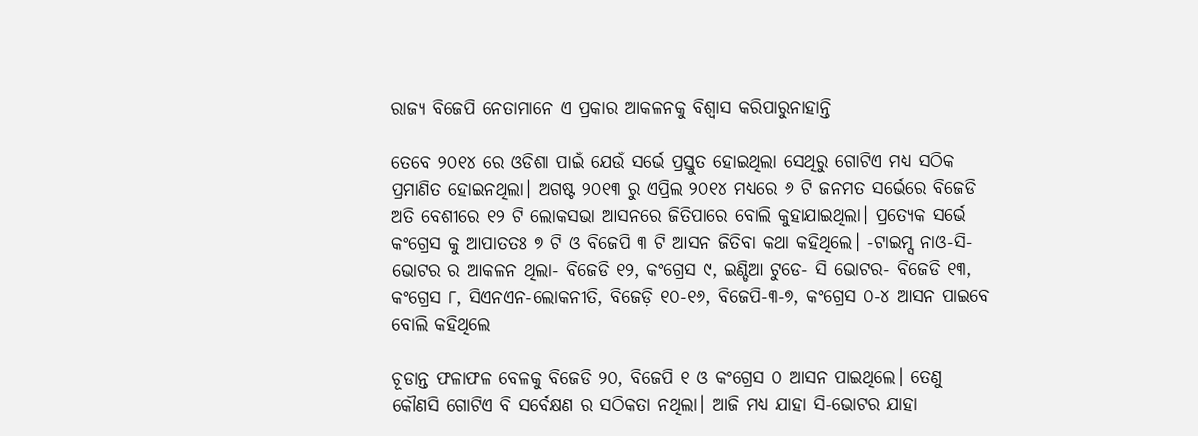ରାଜ୍ୟ ବିଜେପି ନେତାମାନେ ଏ ପ୍ରକାର ଆକଳନକୁ ବିଶ୍ଵାସ କରିପାରୁନାହାନ୍ତି

ତେବେ ୨୦୧୪ ରେ ଓଡିଶା ପାଇଁ ଯେଉଁ ସର୍ଭେ ପ୍ରସ୍ତୁତ ହୋଇଥିଲା ସେଥିରୁ ଗୋଟିଏ ମଧ୍ୟ ସଠିକ ପ୍ରମାଣିତ ହୋଇନଥିଲା। ଅଗଷ୍ଟ ୨୦୧୩ ରୁ ଏପ୍ରିଲ ୨୦୧୪ ମଧ୍ୟରେ ୬ ଟି ଜନମତ ସର୍ଭେରେ ବିଜେଡି ଅତି ବେଶୀରେ ୧୨ ଟି ଲୋକସଭା ଆସନରେ ଜିତିପାରେ ବୋଲି କୁହାଯାଇଥିଲା। ପ୍ରତ୍ୟେକ ସର୍ଭେ କଂଗ୍ରେସ କୁ ଆପାତତଃ ୭ ଟି ଓ ବିଜେପି ୩ ଟି ଆସନ ଜିତିବା କଥା କହିଥିଲେ। -ଟାଇମ୍ସ ନାଓ-ସି-ଭୋଟର ର ଆକଳନ ଥିଲା- ବିଜେଡି ୧୨, କଂଗ୍ରେସ ୯, ଇଣ୍ଡିଆ ଟୁଡେ- ସି ଭୋଟର- ବିଜେଡି ୧୩, କଂଗ୍ରେସ ୮, ସିଏନଏନ-ଲୋକନୀତି, ବିଜେଡ଼ି ୧୦-୧୬, ବିଜେପି-୩-୭, କଂଗ୍ରେସ ୦-୪ ଆସନ ପାଇବେ ବୋଲି କହିଥିଲେ

ଚୂଡାନ୍ତ ଫଳାଫଳ ବେଳକୁ ବିଜେଡି ୨୦, ବିଜେପି ୧ ଓ କଂଗ୍ରେସ ୦ ଆସନ ପାଇଥିଲେ। ତେଣୁ କୌଣସି ଗୋଟିଏ ବି ସର୍ବେକ୍ଷଣ ର ସଠିକତା ନଥିଲା। ଆଜି ମଧ୍ୟ ଯାହା ସି-ଭୋଟର ଯାହା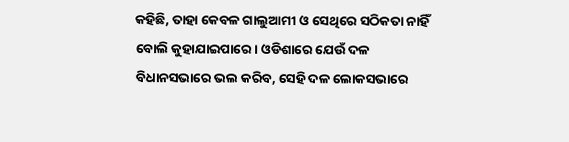କହିଛି, ତାହା କେବଳ ଗାଲୁଆମୀ ଓ ସେଥିରେ ସଠିକତା ନାହିଁ ବୋଲି କୁହାଯାଇପାରେ। ଓଡିଶାରେ ଯେଉଁ ଦଳ ବିଧାନସଭାରେ ଭଲ କରିବ, ସେହି ଦଳ ଲୋକସଭାରେ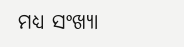ମଧ୍ୟ ସଂଖ୍ୟା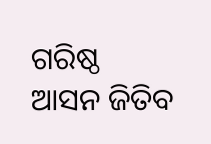ଗରିଷ୍ଠ ଆସନ ଜିତିବ